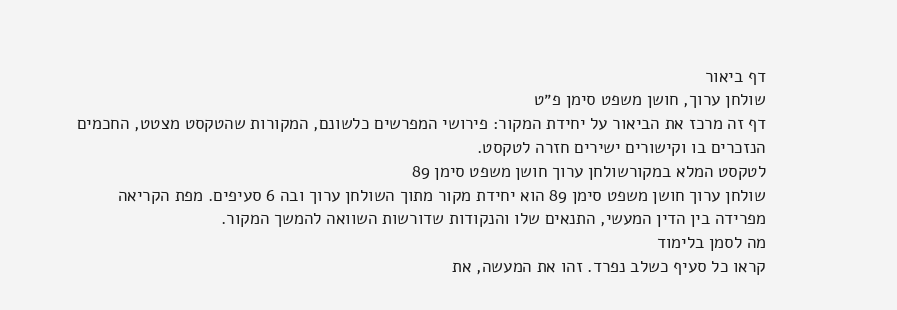דף ביאור
שולחן ערוך, חושן משפט סימן פ״ט
דף זה מרכז את הביאור על יחידת המקור: פירושי המפרשים כלשונם, המקורות שהטקסט מצטט, החכמים הנזכרים בו וקישורים ישירים חזרה לטקסט.
לטקסט המלא במקורשולחן ערוך חושן משפט סימן 89
שולחן ערוך חושן משפט סימן 89 הוא יחידת מקור מתוך השולחן ערוך ובה 6 סעיפים. מפת הקריאה מפרידה בין הדין המעשי, התנאים שלו והנקודות שדורשות השוואה להמשך המקור.
מה לסמן בלימוד
קראו כל סעיף כשלב נפרד. זהו את המעשה, את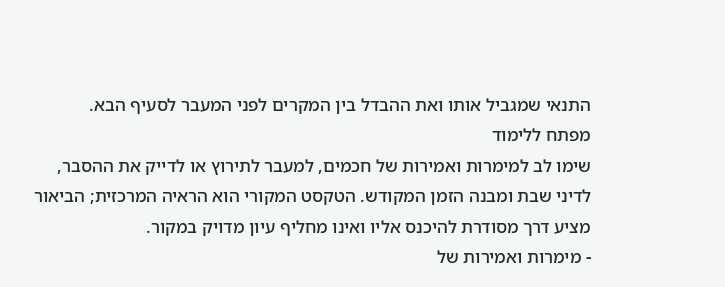התנאי שמגביל אותו ואת ההבדל בין המקרים לפני המעבר לסעיף הבא.
מפתח ללימוד
שימו לב למימרות ואמירות של חכמים, למעבר לתירוץ או לדייק את ההסבר, לדיני שבת ומבנה הזמן המקודש. הטקסט המקורי הוא הראיה המרכזית; הביאור מציע דרך מסודרת להיכנס אליו ואינו מחליף עיון מדויק במקור.
- מימרות ואמירות של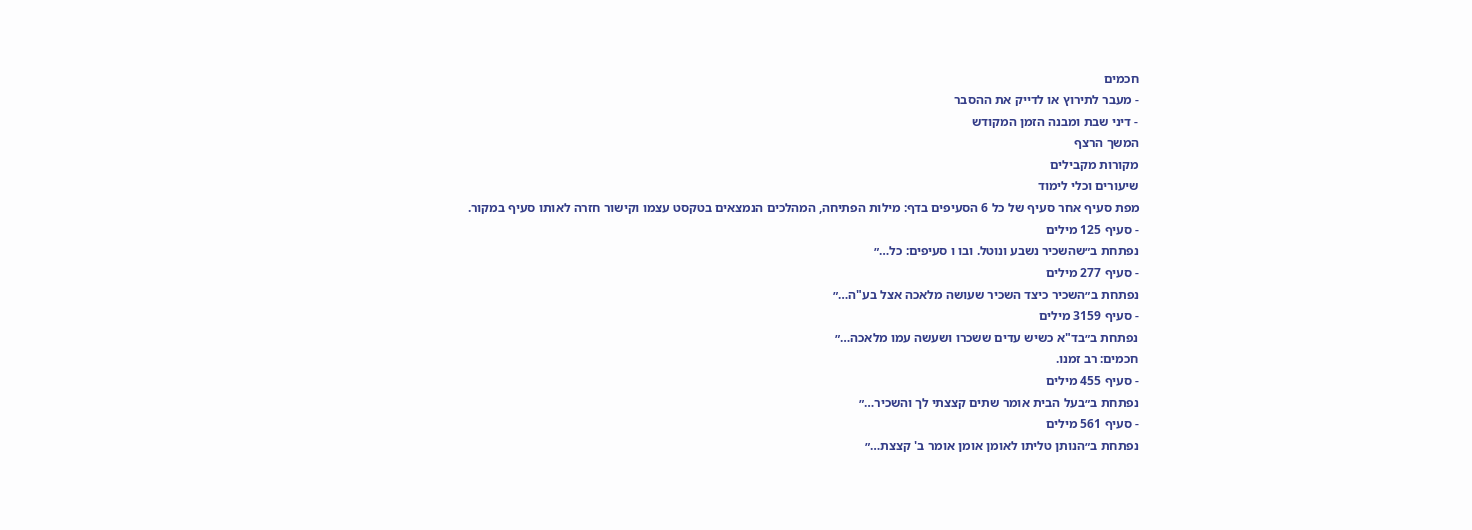חכמים
- מעבר לתירוץ או לדייק את ההסבר
- דיני שבת ומבנה הזמן המקודש
המשך הרצף
מקורות מקבילים
שיעורים וכלי לימוד
מפת סעיף אחר סעיף של כל 6 הסעיפים בדף: מילות הפתיחה, המהלכים הנמצאים בטקסט עצמו וקישור חזרה לאותו סעיף במקור.
- סעיף 125 מילים
נפתחת ב״שהשכיר נשבע ונוטל. ובו ו סעיפים: כל…״
- סעיף 277 מילים
נפתחת ב״השכיר כיצד השכיר שעושה מלאכה אצל בע"ה…״
- סעיף 3159 מילים
נפתחת ב״בד"א כשיש עדים ששכרו ושעשה עמו מלאכה…״
חכמים: רב זמנו.
- סעיף 455 מילים
נפתחת ב״בעל הבית אומר שתים קצצתי לך והשכיר…״
- סעיף 561 מילים
נפתחת ב״הנותן טליתו לאומן אומן אומר ב' קצצת…״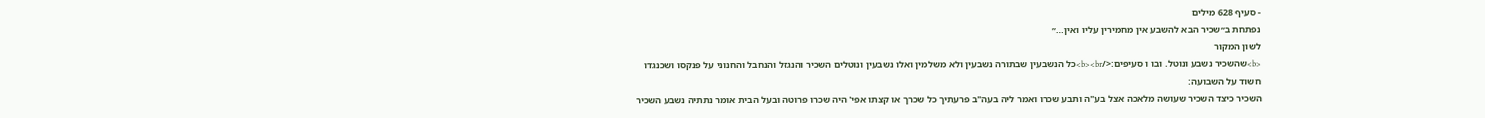- סעיף 628 מילים
נפתחת ב״שכיר הבא להשבע אין מחמירין עליו ואין…״
לשון המקור
<b>שהשכיר נשבע ונוטל. ובו ו סעיפים:</b><br>כל הנשבעין שבתורה נשבעין ולא משלמין ואלו נשבעין ונוטלים השכיר והנגזל והנחבל והחנוני על פנקסו ושכנגדו חשוד על השבועה:
השכיר כיצד השכיר שעושה מלאכה אצל בע"ה ותבע שכרו ואמר ליה בעה"ב פרעתיך כל שכרך או קצתו אפי' היה שכרו פרוטה ובעל הבית אומר נתתיה נשבע השכיר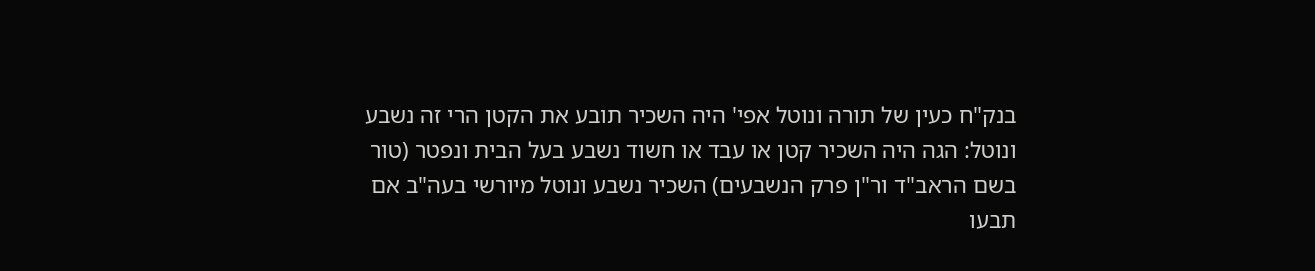בנק"ח כעין של תורה ונוטל אפי' היה השכיר תובע את הקטן הרי זה נשבע ונוטל: הגה היה השכיר קטן או עבד או חשוד נשבע בעל הבית ונפטר (טור בשם הראב"ד ור"ן פרק הנשבעים) השכיר נשבע ונוטל מיורשי בעה"ב אם תבעו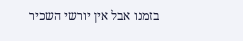בזמנו אבל אין יורשי השכיר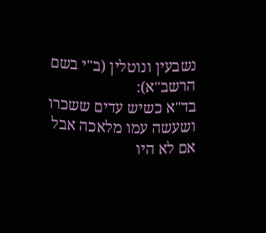נשבעין ונוטלין (ב"י בשם הרשב"א):
בד"א כשיש עדים ששכרו ושעשה עמו מלאכה אבל אם לא היו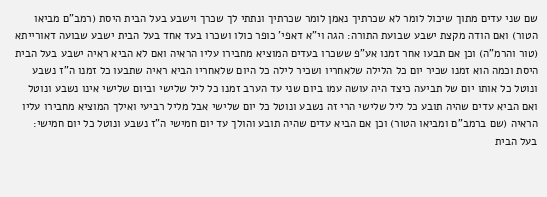שם שני עדים מתוך שיכול לומר לא שכרתיך נאמן לומר שכרתיך ונתתי לך שכרך וישבע בעל הבית היסת (רמב"ם מביאו הטור) ואם הודה מקצת ישבע שבועת התורה: הגה וי"א דאפי' כופר כולו ושכרו בעד אחד בעל הבית ישבע שבועה דאורייתא (טור והרמ"ה) וכן אם תבעו אחר זמנו אע"פ ששכרו בעדים המוציא מחבירו עליו הראיה ואם לא הביא ראיה ישבע בעל הבית היסת וכמה הוא זמנו שכיר יום כל הלילה שלאחריו ושכיר לילה כל היום שלאחריו הביא ראיה שתבעו כל זמנו ה"ז נשבע ונוטל כל אותו יום של תביעה כיצד היה עושה עמו ביום שני עד הערב זמנו כל ליל שלישי וביום שלישי אינו נשבע ונוטל ואם הביא עדים שהיה תובע כל ליל שלישי הרי זה נשבע ונוטל כל יום שלישי אבל מליל רביעי ואילך המוציא מחבירו עליו הראיה (שם ברמב"ם ומביאו הטור) וכן אם הביא עדים שהיה תובע והולך עד יום חמישי ה"ז נשבע ונוטל כל יום חמישי:
בעל הבית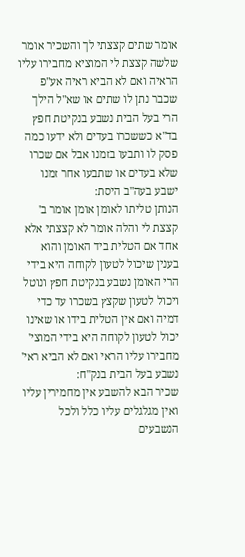אומר שתים קצצתי לך והשכיר אומר שלשה קצצת לי המוציא מחבירו עליו הראיה ואם לא הביא ראיה אע"פ שכבר נתן לו שתים או שא"ל הילך הרי בעל הבית נשבע בנקיטת חפץ בד"א כששכרו בעדים ולא ידעו כמה פסק לו ותבעו בזמנו אבל אם שכרו שלא בעדים או שתבעו אחר זמנו ישבע בעה"ב היסת:
הנותן טליתו לאומן אומן אומר ב' קצצת לי והלה אומר לא קצצתי אלא אחד אם הטלית ביד האומן והוא בענין שיכול לטעון לקוחה היא בידי הרי האומן נשבע בנקיטת חפץ ונוטל ויכול לטעון שקצץ בשכרו עד כדי דמיה ואם אין הטלית בידו או שאינו יכול לטעון לקוחה היא בידי המוצי' מחבירו עליו הראי ואם לא הביא ראי' נשבע בעל הבית בנק"ח:
שכיר הבא להשבע אין מחמירין עליו ואין מגלגלים עליו כלל ולכל הנשבעים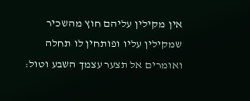אין מקילין עליהם חוץ מהשכיר שמקילין עליו ופותחין לו תחלה ואומרים אל תצער עצמך השבע וטול: